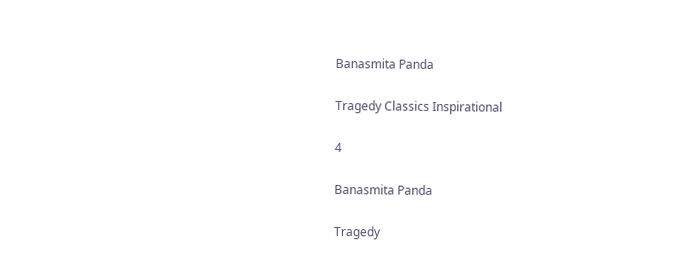Banasmita Panda

Tragedy Classics Inspirational

4

Banasmita Panda

Tragedy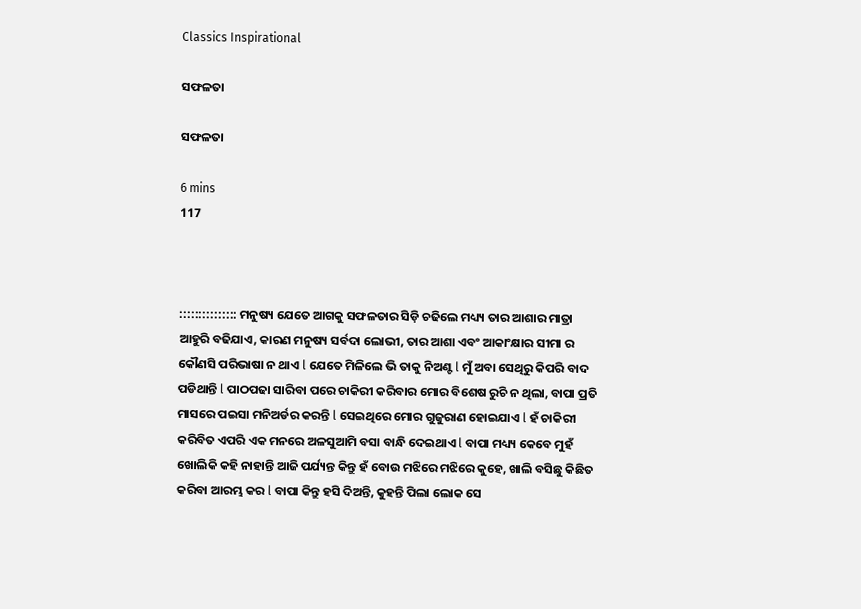Classics Inspirational

ସଫଳତା

ସଫଳତା

6 mins
117



::::::::::::::: ମନୁଷ୍ୟ ଯେତେ ଆଗକୁ ସଫଳତାର ସିଡ଼ି ଚଢିଲେ ମଧ୍ୟ୍ୟ ତାର ଆଶାର ମାତ୍ରା ଆହୁରି ବଢିଯାଏ, କାରଣ ମନୁଷ୍ୟ ସର୍ବଦା ଲୋଭୀ, ତାର ଆଶା ଏବଂ ଆକାଂକ୍ଷାର ସୀମା ର କୌଣସି ପରିଭାଷା ନ ଥାଏ l ଯେତେ ମିଳିଲେ ଭି ତାକୁ ନିଅଣ୍ଟ l ମୁଁ ଅବା ସେଥିରୁ କିପରି ବାଦ ପଡିଥାନ୍ତି l ପାଠପଢା ସାରିବା ପରେ ଚାକିରୀ କରିବାର ମୋର ବିଶେଷ ରୁଚି ନ ଥିଲା, ବାପା ପ୍ରତି ମାସରେ ପଇସା ମନିଅର୍ଡର କରନ୍ତି l ସେଇଥିରେ ମୋର ଗୁଜୁରାଣ ହୋଇଯାଏ l ହଁ ଚାକିରୀ କରିବିତ ଏପରି ଏକ ମନରେ ଅଳସୁଆମି ବସା ବାନ୍ଧି ଦେଇଥାଏ l ବାପା ମଧ୍ୟ୍ୟ କେବେ ମୁହଁ ଖୋଲିକି କହି ନାହାନ୍ତି ଆଜି ପର୍ଯ୍ୟନ୍ତ କିନ୍ତୁ ହଁ ବୋଉ ମଝିରେ ମଝିରେ କୁହେ, ଖାଲି ବସିଛୁ କିଛିତ କରିବା ଆରମ୍ଭ କର l ବାପା କିନ୍ତୁ ହସି ଦିଅନ୍ତି, କୁହନ୍ତି ପିଲା ଲୋକ ସେ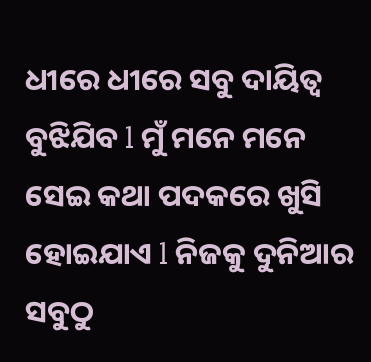ଧୀରେ ଧୀରେ ସବୁ ଦାୟିତ୍ୱ ବୁଝିଯିବ l ମୁଁ ମନେ ମନେ ସେଇ କଥା ପଦକରେ ଖୁସି ହୋଇଯାଏ l ନିଜକୁ ଦୁନିଆର ସବୁଠୁ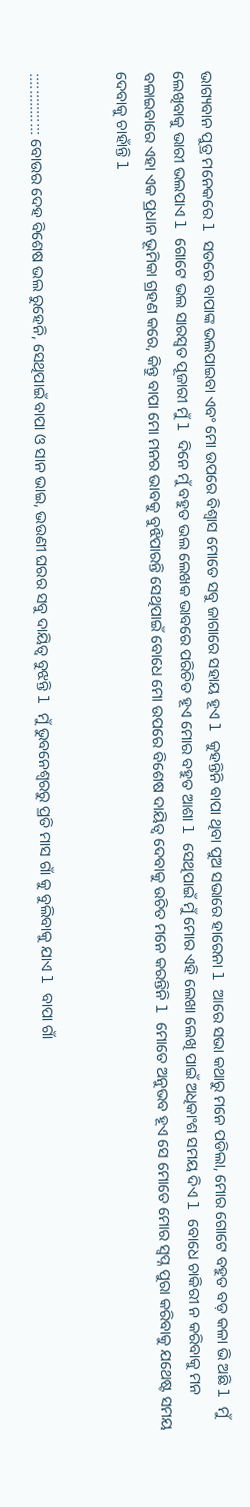ଭାଗ୍ୟବାନ ପୁତ୍ର ମନେକରେ l ସତରେ ବାପାଙ୍କ ଭଲପାଇବା ଏବଂ ମୋ ଉପରେ ବିଶ୍ୱାସ ମୋତେ ସବୁ ଜାଗାରେ ସହାୟ ହୂଏ l କୁହନ୍ତିନି ବାପା ଥିବା ପୁଅ ସଭାରେ ହାରେନା l ଆରେ ସଭା କଥାରୁ ମନେ ପଡିଲା, ମୋର ଗୋଟେ ବହୁତ ବଡ଼ କଳା ଭି ଅଛି l ମୁଁ ଲେଖିବାକୁ ଭାରୀ ଭଲପାଏ l ଗୋଟେ ଭଲ ସାରସ୍ୱତ ପୂଜାରୀ ମୁଁ l ଦିନେ ମୁଁ ବହୁତ ଭଲ ଲେଖକ ଭାବରେ ପରିଚିତ ହୂଏ ମୋର ବହୁତ ଆଶା l ସେଥିପାଇଁ ମୁଁ ମୋର ଏହି ଲେଖା ଲେଖି ପାଇଁ ଅଧିକାଂଶ ସମୟ ଦିଏ l ବୋଧେ ଚାକିରୀ ନ କରିବାକୁ ମନ ବଳାଇବାରେ ଏହା ଏକ ପ୍ରଧାନ ଭୂମିକା ଗ୍ରହଣ କରେ, କିନ୍ତୁ ବାପା ମୋ ମନର ଭାବକୁ ବୁଝିପାରନ୍ତି ସେଥିପାଇଁ ବୋଧେ ମୋ ଉପରେ ବିଶେଷ ଦାୟିତ୍ୱ ଦେବାକୁ ଉଚିତ ମନେ କରନ୍ତିନି l ମୋତେ ଅନୁଭବ ହୂଏ ସେ ମୋତେ ମୋର ସ୍ୱପ୍ନ ପୁରା କରିବାକୁ ଯଥେଷ୍ଟ ସମୟ ଦେବାକୁ ଚାହାଁନ୍ତି l


::::::::::::::: ବୋଉର ଦେହ ବିଶେଷ ଭଲ ରୁହେନି, ସେଥିପାଇଁ ବାପା ଓ ସାନ ଭାଇ, ଭଉଣୀ ଘରର ସବୁ ଦାୟିତ୍ୱ ବୁଝନ୍ତି l ମୁଁ ଭୁବନେଶ୍ୱରରୁ ପ୍ରତି ମାସ ଗାଁ କୁ ବୁଲିବାକୁ ଯାଏ l ବାପା ଗାଁ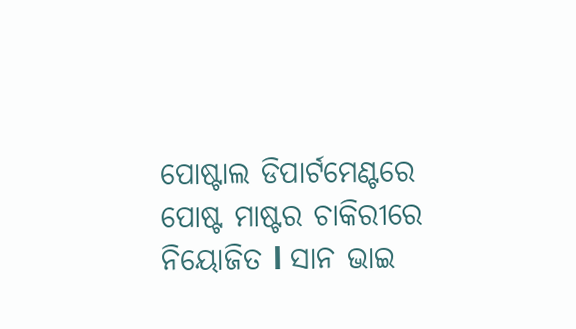ପୋଷ୍ଟାଲ ଡିପାର୍ଟମେଣ୍ଟରେ ପୋଷ୍ଟ ମାଷ୍ଟର ଚାକିରୀରେ ନିୟୋଜିତ l ସାନ ଭାଇ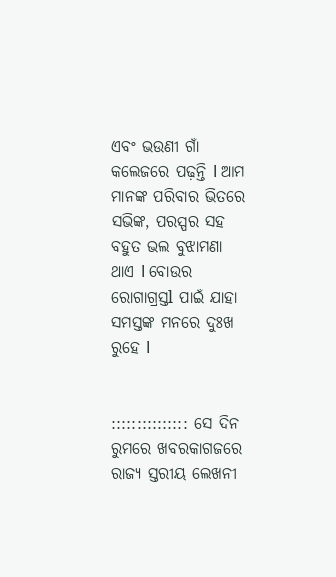ଏବଂ ଭଉଣୀ ଗାଁ କଲେଜରେ ପଢ଼ନ୍ତି l ଆମ ମାନଙ୍କ ପରିବାର ଭିତରେ ସଭିଙ୍କ, ପରସ୍ପର ସହ ବହୁତ ଭଲ ବୁଝାମଣା ଥାଏ l ବୋଉର ରୋଗାଗ୍ରସ୍ତl ପାଇଁ ଯାହା ସମସ୍ତଙ୍କ ମନରେ ଦୁଃଖ ରୁହେ l


::::::::::::::: ସେ ଦିନ ରୁମରେ ଖବରକାଗଜରେ ରାଜ୍ୟ ସ୍ତରୀୟ ଲେଖନୀ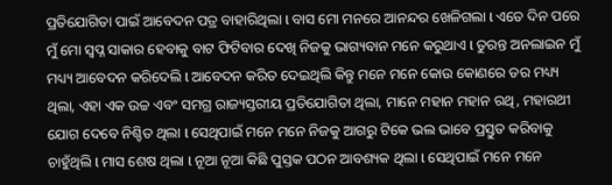ପ୍ରତିଯୋଗିତା ପାଇଁ ଆବେଦନ ପତ୍ର ବାହାରିଥିଲା l ବାସ ମୋ ମନରେ ଆନନ୍ଦର ଖେଳିଗଲା l ଏତେ ଦିନ ପରେ ମୁଁ ମୋ ସ୍ୱପ୍ନ ସାକାର ହେବାକୁ ବାଟ ଫିଟିବାର ଦେଖି ନିଜକୁ ଭାଗ୍ୟବାନ ମନେ କରୁଥାଏ l ତୁରନ୍ତ ଅନଲାଇନ ମୁଁ ମଧ୍ୟ୍ୟ ଆବେଦନ କରିଦେଲି l ଆବେଦନ କରିତ ଦେଇଥିଲି କିନ୍ତୁ ମନେ ମନେ କୋଉ କୋଣରେ ଡର ମଧ୍ୟ୍ୟ ଥିଲା, ଏହା ଏକ ଉଚ୍ଚ ଏବଂ ସମଗ୍ର ରାଜ୍ୟସ୍ତରୀୟ ପ୍ରତିଯୋଗିତା ଥିଲା, ମାନେ ମହାନ ମହାନ ରଥି, ମହାରଥୀ ଯୋଗ ଦେବେ ନିଶ୍ଚିତ ଥିଲା l ସେଥିପାଇଁ ମନେ ମନେ ନିଜକୁ ଆଗରୁ ଟିକେ ଭଲ ଭାବେ ପ୍ରସ୍ତୁତ କରିବାକୁ ଚାହୁଁଥିଲି l ମାସ ଶେଷ ଥିଲା l ନୂଆ ନୂଆ କିଛି ପୁସ୍ତକ ପଠନ ଆବଶ୍ୟକ ଥିଲା l ସେଥିପାଇଁ ମନେ ମନେ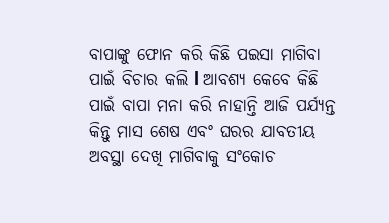ବାପାଙ୍କୁ ଫୋନ କରି କିଛି ପଇସା ମାଗିବା ପାଇଁ ବିଚାର କଲି l ଆବଶ୍ୟ କେବେ କିଛି ପାଇଁ ବାପା ମନା କରି ନାହାନ୍ତି ଆଜି ପର୍ଯ୍ୟନ୍ତ କିନ୍ତୁ ମାସ ଶେଷ ଏବଂ ଘରର ଯାବତୀୟ ଅବସ୍ଥା ଦେଖି ମାଗିବାକୁ ସଂକୋଚ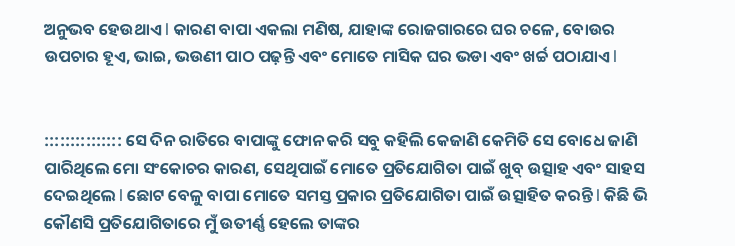ଅନୁଭବ ହେଉଥାଏ l କାରଣ ବାପା ଏକଲା ମଣିଷ, ଯାହାଙ୍କ ରୋଜଗାରରେ ଘର ଚଳେ, ବୋଉର ଉପଚାର ହୂଏ, ଭାଇ, ଭଉଣୀ ପାଠ ପଢ଼ନ୍ତି ଏବଂ ମୋତେ ମାସିକ ଘର ଭଡା ଏବଂ ଖର୍ଚ୍ଚ ପଠାଯାଏ l


::::::::::::::: ସେ ଦିନ ରାତିରେ ବାପାଙ୍କୁ ଫୋନ କରି ସବୁ କହିଲି କେଜାଣି କେମିତି ସେ ବୋଧେ ଜାଣି ପାରିଥିଲେ ମୋ ସଂକୋଚର କାରଣ, ସେଥିପାଇଁ ମୋତେ ପ୍ରତିଯୋଗିତା ପାଇଁ ଖୁବ୍ ଉତ୍ସାହ ଏବଂ ସାହସ ଦେଇଥିଲେ l ଛୋଟ ବେଳୁ ବାପା ମୋତେ ସମସ୍ତ ପ୍ରକାର ପ୍ରତିଯୋଗିତା ପାଇଁ ଉତ୍ସାହିତ କରନ୍ତି l କିଛି ଭି କୌଣସି ପ୍ରତିଯୋଗିତାରେ ମୁଁ ଉତୀର୍ଣ୍ଣ ହେଲେ ତାଙ୍କର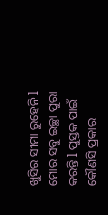ଖୁସିର ସୀମା ରୁହେନି l ମୋର ସବୁ ଇଚ୍ଛା ପୁରା କରନ୍ତି l ପୁସ୍ତକ ପାଇଁ କୌଣସି ପ୍ରକାର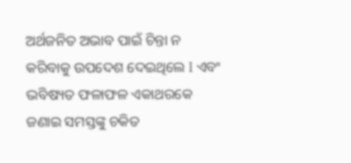ଅର୍ଥଜନିତ ଅଭାବ ପାଇଁ ଚିନ୍ତା ନ କରିବାକୁ ଉପଦେଶ ଦେଇଥିଲେ l ଏବଂ ଭବିଷ୍ୟତ ଫଳାଫଳ ଏକାଥରକେ ଜଣାଇ ସମସ୍ତଙ୍କୁ ଚକିତ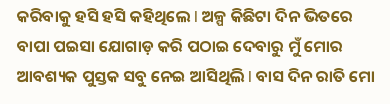କରିବାକୁ ହସି ହସି କହିଥିଲେ l ଅଳ୍ପ କିଛିଟା ଦିନ ଭିତରେ ବାପା ପଇସା ଯୋଗାଡ଼ କରି ପଠାଇ ଦେବାରୁ ମୁଁ ମୋର ଆବଶ୍ୟକ ପୁସ୍ତକ ସବୁ ନେଇ ଆସିଥିଲି l ବାସ ଦିନ ରାତି ମୋ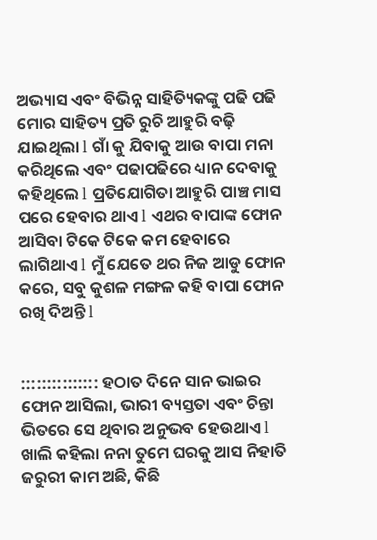ଅଭ୍ୟାସ ଏବଂ ବିଭିନ୍ନ ସାହିତ୍ୟିକଙ୍କୁ ପଢି ପଢି ମୋର ସାହିତ୍ୟ ପ୍ରତି ରୁଚି ଆହୁରି ବଢ଼ି ଯାଇଥିଲା l ଗାଁ କୁ ଯିବାକୁ ଆଉ ବାପା ମନା କରିଥିଲେ ଏବଂ ପଢାପଢିରେ ଧ୍ୟାନ ଦେବାକୁ କହିଥିଲେ l ପ୍ରତିଯୋଗିତା ଆହୁରି ପାଞ୍ଚ ମାସ ପରେ ହେବାର ଥାଏ l ଏଥର ବାପାଙ୍କ ଫୋନ ଆସିବା ଟିକେ ଟିକେ କମ ହେବାରେ ଲାଗିଥାଏ l ମୁଁ ଯେତେ ଥର ନିଜ ଆଡୁ ଫୋନ କରେ, ସବୁ କୁଶଳ ମଙ୍ଗଳ କହି ବାପା ଫୋନ ରଖି ଦିଅନ୍ତି l


::::::::::::::: ହଠାତ ଦିନେ ସାନ ଭାଇର ଫୋନ ଆସିଲା, ଭାରୀ ବ୍ୟସ୍ତତା ଏବଂ ଚିନ୍ତା ଭିତରେ ସେ ଥିବାର ଅନୁଭବ ହେଉଥାଏ l ଖାଲି କହିଲା ନନା ତୁମେ ଘରକୁ ଆସ ନିହାତି ଜରୁରୀ କାମ ଅଛି, କିଛି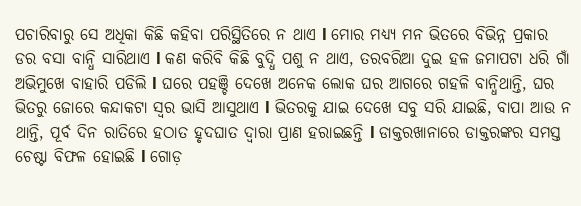ପଚାରିବାରୁ ସେ ଅଧିକା କିଛି କହିବା ପରିସ୍ଥିତିରେ ନ ଥାଏ l ମୋର ମଧ୍ୟ୍ୟ ମନ ଭିତରେ ବିଭିନ୍ନ ପ୍ରକାର ଡର ବସା ବାନ୍ଧି ସାରିଥାଏ l କଣ କରିବି କିଛି ବୁଦ୍ଧି ପଶୁ ନ ଥାଏ, ତରବରିଆ ଦୁଇ ହଳ ଜମାପଟା ଧରି ଗାଁ ଅଭିମୁଖେ ବାହାରି ପଡିଲି l ଘରେ ପହଞ୍ଚି ଦେଖେ ଅନେକ ଲୋକ ଘର ଆଗରେ ଗହଳି ବାନ୍ଧିଥାନ୍ତି, ଘର ଭିତରୁ ଜୋରେ କନ୍ଦାକଟା ସ୍ୱର ଭାସି ଆସୁଥାଏ l ଭିତରକୁ ଯାଇ ଦେଖେ ସବୁ ସରି ଯାଇଛି, ବାପା ଆଉ ନ ଥାନ୍ତି, ପୂର୍ବ ଦିନ ରାତିରେ ହଠାତ ହୃଦଘାତ ଦ୍ୱାରା ପ୍ରାଣ ହରାଇଛନ୍ତି l ଡାକ୍ତରଖାନାରେ ଡାକ୍ତରଙ୍କର ସମସ୍ତ ଚେଷ୍ଟା ବିଫଳ ହୋଇଛି l ଗୋଡ଼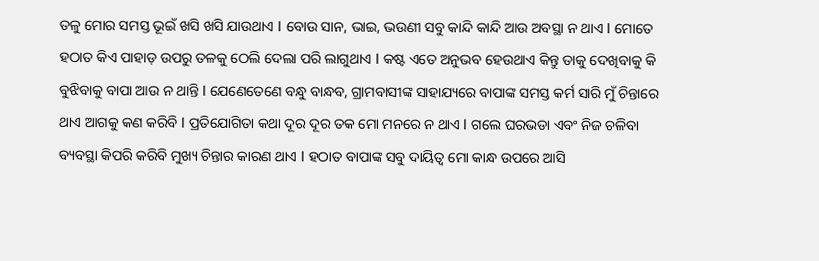ତଳୁ ମୋର ସମସ୍ତ ଭୂଇଁ ଖସି ଖସି ଯାଉଥାଏ l ବୋଉ ସାନ, ଭାଇ, ଭଉଣୀ ସବୁ କାନ୍ଦି କାନ୍ଦି ଆଉ ଅବସ୍ଥା ନ ଥାଏ l ମୋତେ ହଠାତ କିଏ ପାହାଡ଼ ଉପରୁ ତଳକୁ ଠେଲି ଦେଲା ପରି ଲାଗୁଥାଏ l କଷ୍ଟ ଏତେ ଅନୁଭବ ହେଉଥାଏ କିନ୍ତୁ ତାକୁ ଦେଖିବାକୁ କି ବୁଝିବାକୁ ବାପା ଆଉ ନ ଥାନ୍ତି l ଯେଣେତେଣେ ବନ୍ଧୁ ବାନ୍ଧବ, ଗ୍ରାମବାସୀଙ୍କ ସାହାଯ୍ୟରେ ବାପାଙ୍କ ସମସ୍ତ କର୍ମ ସାରି ମୁଁ ଚିନ୍ତାରେ ଥାଏ ଆଗକୁ କଣ କରିବି l ପ୍ରତିଯୋଗିତା କଥା ଦୂର ଦୂର ତକ ମୋ ମନରେ ନ ଥାଏ l ଗଲେ ଘରଭଡା ଏବଂ ନିଜ ଚଳିବା ବ୍ୟବସ୍ଥା କିପରି କରିବି ମୁଖ୍ୟ ଚିନ୍ତାର କାରଣ ଥାଏ l ହଠାତ ବାପାଙ୍କ ସବୁ ଦାୟିତ୍ୱ ମୋ କାନ୍ଧ ଉପରେ ଆସି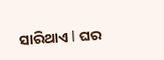ସାରିଥାଏ l ଘର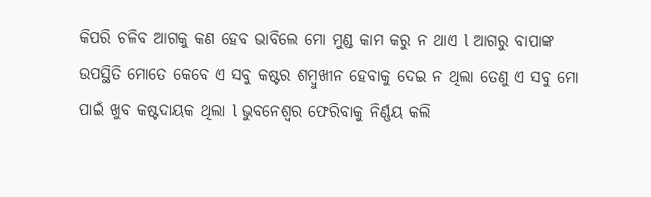କିପରି ଚଳିବ ଆଗକୁ କଣ ହେବ ଭାବିଲେ ମୋ ମୁଣ୍ଡ କାମ କରୁ ନ ଥାଏ l ଆଗରୁ ବାପାଙ୍କ ଉପସ୍ଥିତି ମୋତେ କେବେ ଏ ସବୁ କଷ୍ଟର ଶମ୍ବୁଖୀନ ହେବାକୁ ଦେଇ ନ ଥିଲା ତେଣୁ ଏ ସବୁ ମୋ ପାଇଁ ଖୁବ କଷ୍ଟଦାୟକ ଥିଲା l ଭୁବନେଶ୍ୱର ଫେରିବାକୁ ନିର୍ଣ୍ଣୟ କଲି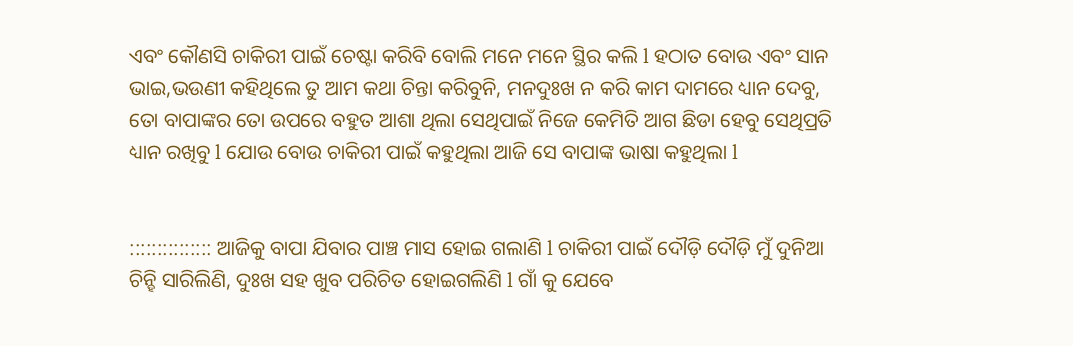ଏବଂ କୌଣସି ଚାକିରୀ ପାଇଁ ଚେଷ୍ଟା କରିବି ବୋଲି ମନେ ମନେ ସ୍ଥିର କଲି l ହଠାତ ବୋଉ ଏବଂ ସାନ ଭାଇ,ଭଉଣୀ କହିଥିଲେ ତୁ ଆମ କଥା ଚିନ୍ତା କରିବୁନି, ମନଦୁଃଖ ନ କରି କାମ ଦାମରେ ଧ୍ୟାନ ଦେବୁ, ତୋ ବାପାଙ୍କର ତୋ ଉପରେ ବହୁତ ଆଶା ଥିଲା ସେଥିପାଇଁ ନିଜେ କେମିତି ଆଗ ଛିଡା ହେବୁ ସେଥିପ୍ରତି ଧ୍ୟାନ ରଖିବୁ l ଯୋଉ ବୋଉ ଚାକିରୀ ପାଇଁ କହୁଥିଲା ଆଜି ସେ ବାପାଙ୍କ ଭାଷା କହୁଥିଲା l


::::::::::::::: ଆଜିକୁ ବାପା ଯିବାର ପାଞ୍ଚ ମାସ ହୋଇ ଗଲାଣି l ଚାକିରୀ ପାଇଁ ଦୌଡ଼ି ଦୌଡ଼ି ମୁଁ ଦୁନିଆ ଚିନ୍ହି ସାରିଲିଣି, ଦୁଃଖ ସହ ଖୁବ ପରିଚିତ ହୋଇଗଲିଣି l ଗାଁ କୁ ଯେବେ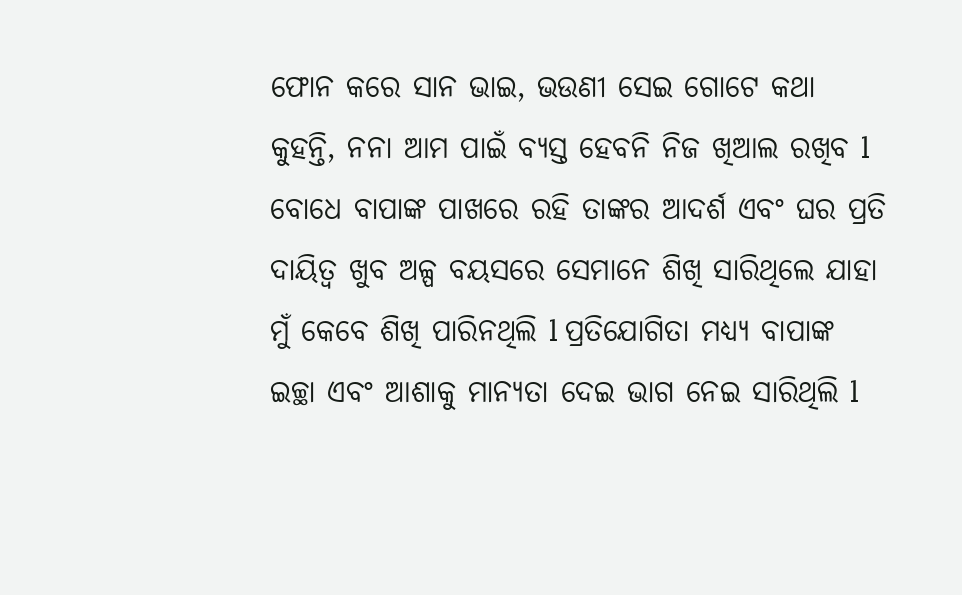ଫୋନ କରେ ସାନ ଭାଇ, ଭଉଣୀ ସେଇ ଗୋଟେ କଥା କୁହନ୍ତି, ନନା ଆମ ପାଇଁ ବ୍ୟସ୍ତ ହେବନି ନିଜ ଖିଆଲ ରଖିବ l ବୋଧେ ବାପାଙ୍କ ପାଖରେ ରହି ତାଙ୍କର ଆଦର୍ଶ ଏବଂ ଘର ପ୍ରତି ଦାୟିତ୍ୱ ଖୁବ ଅଳ୍ପ ବୟସରେ ସେମାନେ ଶିଖି ସାରିଥିଲେ ଯାହା ମୁଁ କେବେ ଶିଖି ପାରିନଥିଲି l ପ୍ରତିଯୋଗିତା ମଧ୍ୟ୍ୟ ବାପାଙ୍କ ଇଚ୍ଛା ଏବଂ ଆଶାକୁ ମାନ୍ୟତା ଦେଇ ଭାଗ ନେଇ ସାରିଥିଲି l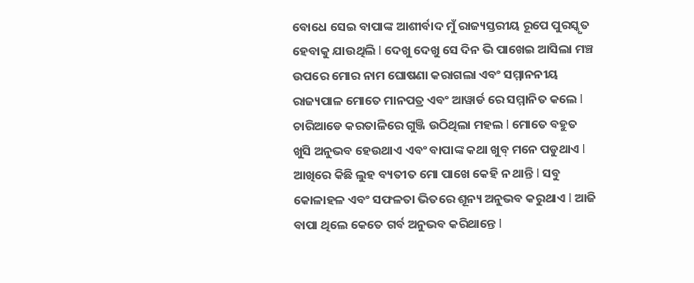ବୋଧେ ସେଇ ବାପାଙ୍କ ଆଶୀର୍ବାଦ ମୁଁ ରାଜ୍ୟସ୍ତରୀୟ ରୂପେ ପୁରସ୍କୃତ ହେବାକୁ ଯାଉଥିଲି l ଦେଖୁ ଦେଖୁ ସେ ଦିନ ଭି ପାଖେଇ ଆସିଲା ମଞ୍ଚ ଉପରେ ମୋର ନାମ ଘୋଷଣା କରାଗଲା ଏବଂ ସମ୍ମାନନୀୟ ରାଜ୍ୟପାଳ ମୋତେ ମାନପତ୍ର ଏବଂ ଆୱାର୍ଡ ରେ ସମ୍ମାନିତ କଲେ l ଚାରିଆଡେ କରତାଳିରେ ଗୁଞ୍ଜି ଉଠିଥିଲା ମହଲ l ମୋତେ ବହୁତ ଖୁସି ଅନୁଭବ ହେଉଥାଏ ଏବଂ ବାପାଙ୍କ କଥା ଖୁବ୍ ମନେ ପଡୁଥାଏ l ଆଖିରେ କିଛି ଲୁହ ବ୍ୟତୀତ ମୋ ପାଖେ କେହି ନ ଥାନ୍ତି l ସବୁ କୋଳାହଳ ଏବଂ ସଫଳତା ଭିତରେ ଶୂନ୍ୟ ଅନୁଭବ କରୁଥାଏ l ଆଜି ବାପା ଥିଲେ କେତେ ଗର୍ବ ଅନୁଭବ କରିଥାନ୍ତେ l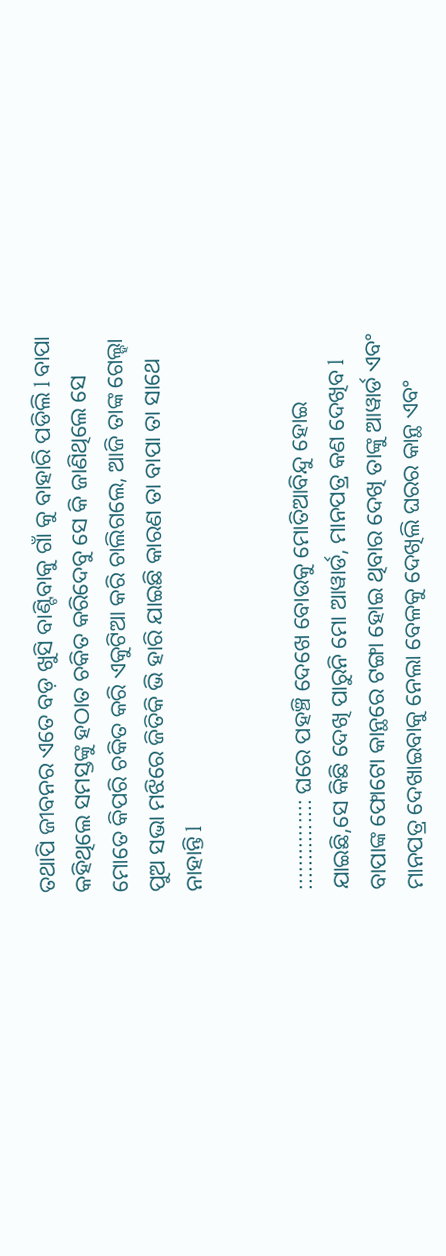ତଥାପି ଜୀବନର ଏତେ ବଡ଼ ଖୁସି ବାଣ୍ଟିବାକୁ ଗାଁ କୁ ବାହାରି ପଡିଲି l ବାପା କହିଥିଲେ ସମସ୍ତଙ୍କୁ ହଠାତ ଚକିତ କରିଦେବୁ ସେ କି ଜାଣିଥିଲେ ସେ ମୋତେ କିପରି ଚକିତ କରି ଏକୁଟିଆ କରି ଚାଲିଗଲେ, ଆଜି ତାଙ୍କ ଗେଲ୍ହା ପୁଅ ସଭା ମଝିରେ ଜିତିକି ଭି ହାରି ଯାଇଛି କାରଣ ତା ବାପା ତା ସାଥେ ନାହାନ୍ତି l


::::::::::::::: ଘରେ ପହଞ୍ଚି ଦେଖେ ବୋଉକୁ ମୋତିଆବିନ୍ଦୁ ହୋଇ ଯାଇଛି,ସେ କିଛି ଦେଖି ପାରୁନି ମୋ ଆୱାର୍ଡ, ମାନପତ୍ର କଣ ଦେଖିବ l ବାପାଙ୍କ ଫୋଟୋ କାନ୍ଥରେ ଟଙ୍ଗା ହୋଇ ଥିବାର ଦେଖି ତାଙ୍କୁ ଆୱାର୍ଡ ଏବଂ ମାନପତ୍ର ଦେଖାଇବାକୁ ନେଲା ବେଳକୁ ଦେଖିଲି ଘରର କାନ୍ଥ ଏବଂ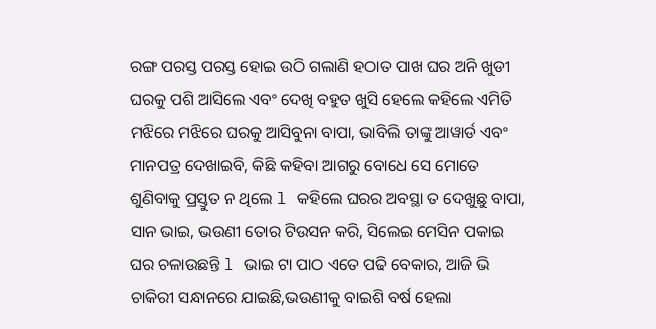ରଙ୍ଗ ପରସ୍ତ ପରସ୍ତ ହୋଇ ଉଠି ଗଲାଣି ହଠାତ ପାଖ ଘର ଅନି ଖୁଡୀ ଘରକୁ ପଶି ଆସିଲେ ଏବଂ ଦେଖି ବହୁତ ଖୁସି ହେଲେ କହିଲେ ଏମିତି ମଝିରେ ମଝିରେ ଘରକୁ ଆସିବୁନା ବାପା, ଭାବିଲି ତାଙ୍କୁ ଆୱାର୍ଡ ଏବଂ ମାନପତ୍ର ଦେଖାଇବି, କିଛି କହିବା ଆଗରୁ ବୋଧେ ସେ ମୋତେ ଶୁଣିବାକୁ ପ୍ରସ୍ତୁତ ନ ଥିଲେ l କହିଲେ ଘରର ଅବସ୍ଥା ତ ଦେଖୁଛୁ ବାପା, ସାନ ଭାଇ, ଭଉଣୀ ତୋର ଟିଉସନ କରି, ସିଲେଇ ମେସିନ ପକାଇ ଘର ଚଳାଉଛନ୍ତି l ଭାଇ ଟା ପାଠ ଏତେ ପଢି ବେକାର, ଆଜି ଭି ଚାକିରୀ ସନ୍ଧାନରେ ଯାଇଛି,ଭଉଣୀକୁ ବାଇଶି ବର୍ଷ ହେଲା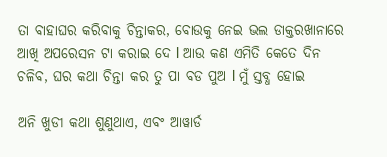ତା ବାହାଘର କରିବାକୁ ଚିନ୍ତାକର, ବୋଉକୁ ନେଇ ଭଲ ଡାକ୍ତରଖାନାରେ ଆଖି ଅପରେସନ ଟା କରାଇ ଦେ l ଆଉ କଣ ଏମିତି କେତେ ଦିନ ଚଳିବ, ଘର କଥା ଚିନ୍ତା କର ତୁ ପା ବଡ ପୁଅ l ମୁଁ ସ୍ତବ୍ଧ ହୋଇ

ଅନି ଖୁଡୀ କଥା ଶୁଣୁଥାଏ, ଏବଂ ଆୱାର୍ଡ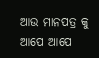ଆଉ ମାନପତ୍ର କୁ ଆପେ ଆପେ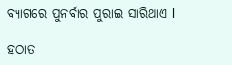ବ୍ୟାଗରେ ପୁନର୍ବାର ପୁରାଇ ସାରିଥାଏ l

ହଠାତ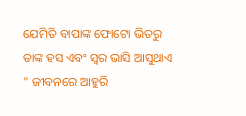ଯେମିତି ବାପାଙ୍କ ଫୋଟୋ ଭିତରୁ ତାଙ୍କ ହସ ଏବଂ ସ୍ୱର ଭାସି ଆସୁଥାଏ " ଜୀବନରେ ଆହୁରି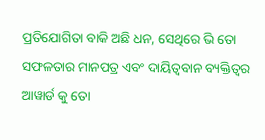ପ୍ରତିଯୋଗିତା ବାକି ଅଛି ଧନ, ସେଥିରେ ଭି ତୋ ସଫଳତାର ମାନପତ୍ର ଏବଂ ଦାୟିତ୍ୱବାନ ବ୍ୟକ୍ତିତ୍ୱର ଆୱାର୍ଡ କୁ ତୋ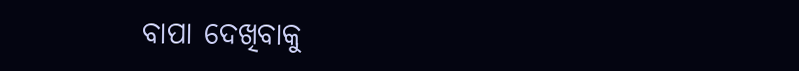ବାପା ଦେଖିବାକୁ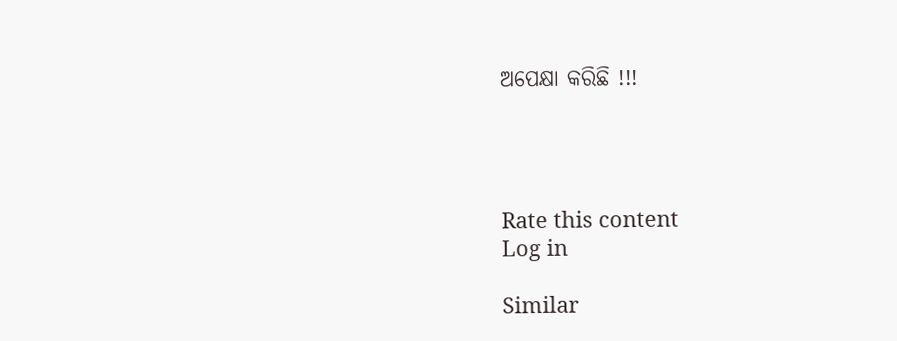ଅପେକ୍ଷା କରିଛି !!!




Rate this content
Log in

Similar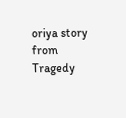oriya story from Tragedy